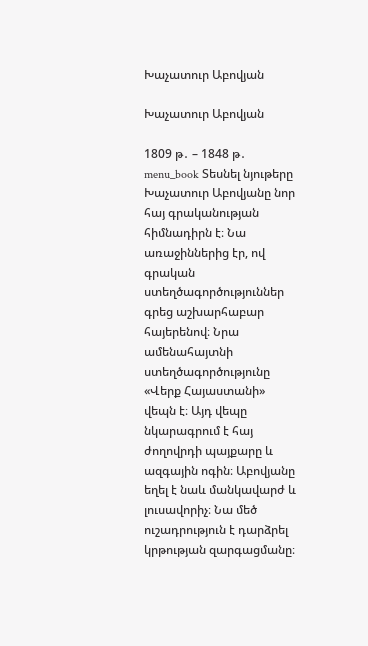Խաչատուր Աբովյան

Խաչատուր Աբովյան

1809 թ․ – 1848 թ․ menu_book Տեսնել նյութերը
Խաչատուր Աբովյանը նոր հայ գրականության հիմնադիրն է։ Նա առաջիններից էր, ով գրական ստեղծագործություններ գրեց աշխարհաբար հայերենով։ Նրա ամենահայտնի ստեղծագործությունը «Վերք Հայաստանի» վեպն է։ Այդ վեպը նկարագրում է հայ ժողովրդի պայքարը և ազգային ոգին։ Աբովյանը եղել է նաև մանկավարժ և լուսավորիչ։ Նա մեծ ուշադրություն է դարձրել կրթության զարգացմանը։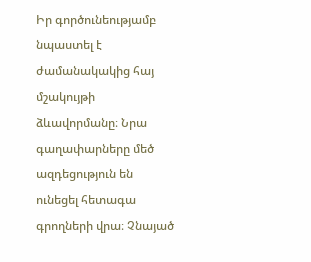Իր գործունեությամբ նպաստել է ժամանակակից հայ մշակույթի ձևավորմանը։ Նրա գաղափարները մեծ ազդեցություն են ունեցել հետագա գրողների վրա։ Չնայած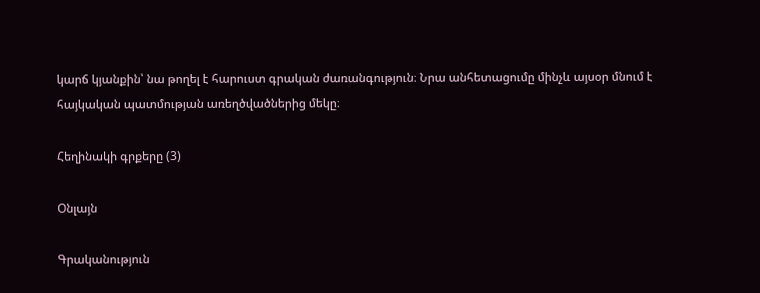կարճ կյանքին՝ նա թողել է հարուստ գրական ժառանգություն։ Նրա անհետացումը մինչև այսօր մնում է հայկական պատմության առեղծվածներից մեկը։

Հեղինակի գրքերը (3)

Օնլայն

Գրականություն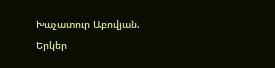Խաչատուր Աբովյան. Երկեր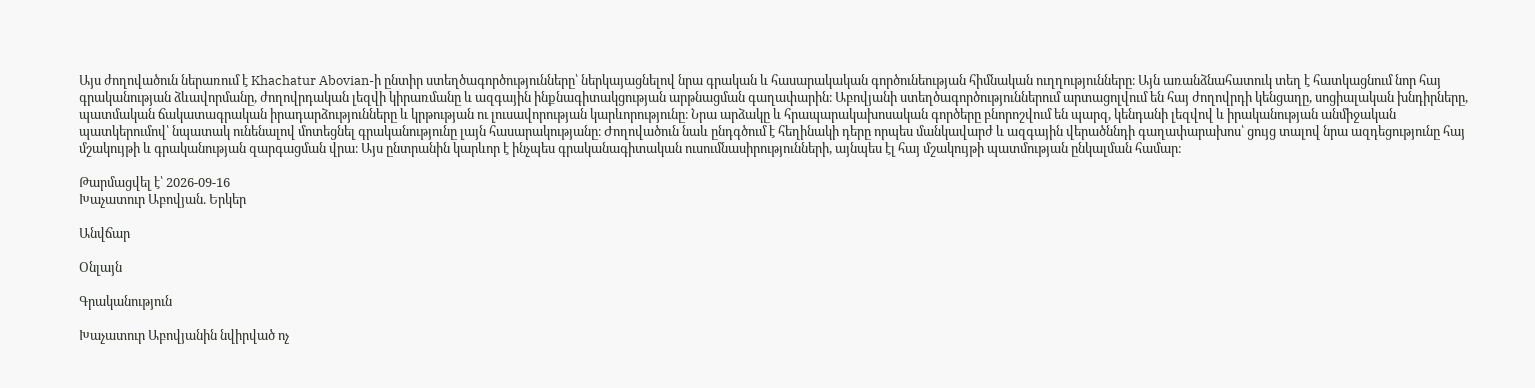Այս ժողովածուն ներառում է Khachatur Abovian-ի ընտիր ստեղծագործությունները՝ ներկայացնելով նրա գրական և հասարակական գործունեության հիմնական ուղղությունները։ Այն առանձնահատուկ տեղ է հատկացնում նոր հայ գրականության ձևավորմանը, ժողովրդական լեզվի կիրառմանը և ազգային ինքնագիտակցության արթնացման գաղափարին։ Աբովյանի ստեղծագործություններում արտացոլվում են հայ ժողովրդի կենցաղը, սոցիալական խնդիրները, պատմական ճակատագրական իրադարձությունները և կրթության ու լուսավորության կարևորությունը։ Նրա արձակը և հրապարակախոսական գործերը բնորոշվում են պարզ, կենդանի լեզվով և իրականության անմիջական պատկերումով՝ նպատակ ունենալով մոտեցնել գրականությունը լայն հասարակությանը։ Ժողովածուն նաև ընդգծում է հեղինակի դերը որպես մանկավարժ և ազգային վերածննդի գաղափարախոս՝ ցույց տալով նրա ազդեցությունը հայ մշակույթի և գրականության զարգացման վրա։ Այս ընտրանին կարևոր է ինչպես գրականագիտական ուսումնասիրությունների, այնպես էլ հայ մշակույթի պատմության ընկալման համար։

Թարմացվել է՝ 2026-09-16
Խաչատուր Աբովյան. Երկեր

Անվճար

Օնլայն

Գրականություն

Խաչատուր Աբովյանին նվիրված ոչ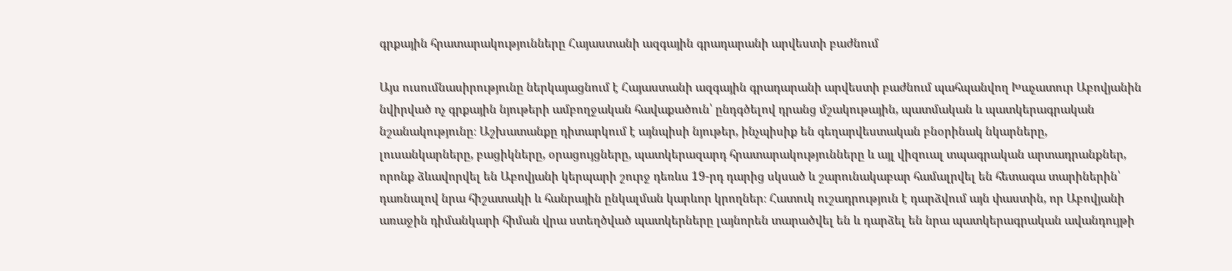գրքային հրատարակությունները Հայաստանի ազգային գրադարանի արվեստի բաժնում

Այս ուսումնասիրությունը ներկայացնում է Հայաստանի ազգային գրադարանի արվեստի բաժնում պահպանվող Խաչատուր Աբովյանին նվիրված ոչ գրքային նյութերի ամբողջական հավաքածուն՝ ընդգծելով դրանց մշակութային, պատմական և պատկերագրական նշանակությունը։ Աշխատանքը դիտարկում է այնպիսի նյութեր, ինչպիսիք են գեղարվեստական բնօրինակ նկարները, լուսանկարները, բացիկները, օրացույցները, պատկերազարդ հրատարակությունները և այլ վիզուալ տպագրական արտադրանքներ, որոնք ձևավորվել են Աբովյանի կերպարի շուրջ դեռևս 19-րդ դարից սկսած և շարունակաբար համալրվել են հետագա տարիներին՝ դառնալով նրա հիշատակի և հանրային ընկալման կարևոր կրողներ։ Հատուկ ուշադրություն է դարձվում այն փաստին, որ Աբովյանի առաջին դիմանկարի հիման վրա ստեղծված պատկերները լայնորեն տարածվել են և դարձել են նրա պատկերագրական ավանդույթի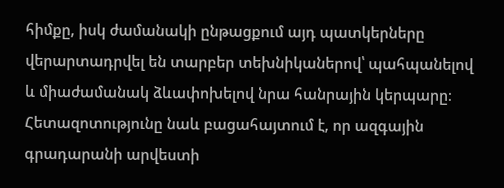հիմքը, իսկ ժամանակի ընթացքում այդ պատկերները վերարտադրվել են տարբեր տեխնիկաներով՝ պահպանելով և միաժամանակ ձևափոխելով նրա հանրային կերպարը։ Հետազոտությունը նաև բացահայտում է, որ ազգային գրադարանի արվեստի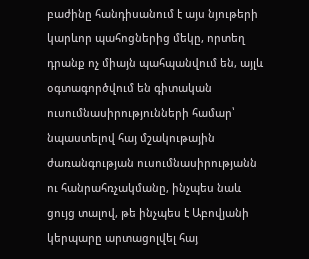բաժինը հանդիսանում է այս նյութերի կարևոր պահոցներից մեկը, որտեղ դրանք ոչ միայն պահպանվում են, այլև օգտագործվում են գիտական ուսումնասիրությունների համար՝ նպաստելով հայ մշակութային ժառանգության ուսումնասիրությանն ու հանրահռչակմանը, ինչպես նաև ցույց տալով, թե ինչպես է Աբովյանի կերպարը արտացոլվել հայ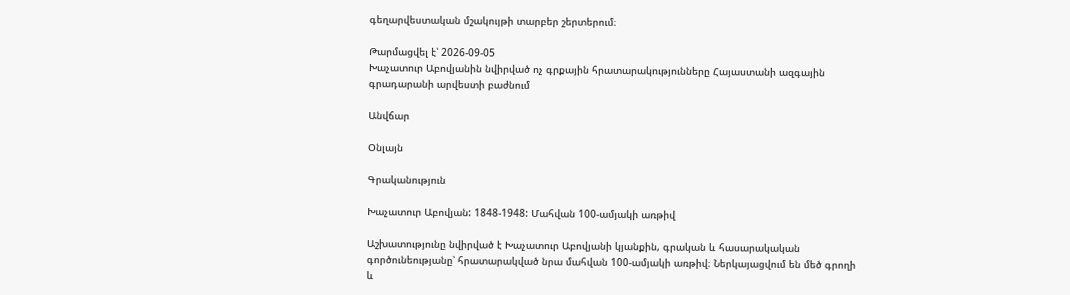գեղարվեստական մշակույթի տարբեր շերտերում։

Թարմացվել է՝ 2026-09-05
Խաչատուր Աբովյանին նվիրված ոչ գրքային հրատարակությունները Հայաստանի ազգային գրադարանի արվեստի բաժնում

Անվճար

Օնլայն

Գրականություն

Խաչատուր Աբովյան: 1848-1948: Մահվան 100-ամյակի առթիվ

Աշխատությունը նվիրված է Խաչատուր Աբովյանի կյանքին, գրական և հասարակական գործունեությանը՝ հրատարակված նրա մահվան 100-ամյակի առթիվ։ Ներկայացվում են մեծ գրողի և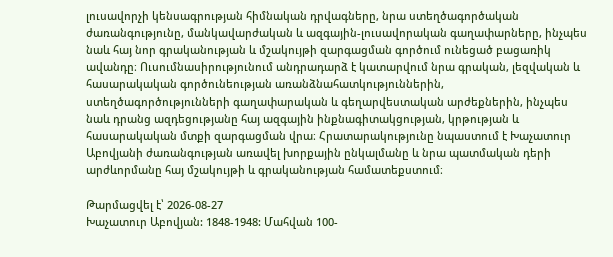լուսավորչի կենսագրության հիմնական դրվագները, նրա ստեղծագործական ժառանգությունը, մանկավարժական և ազգային-լուսավորական գաղափարները, ինչպես նաև հայ նոր գրականության և մշակույթի զարգացման գործում ունեցած բացառիկ ավանդը։ Ուսումնասիրությունում անդրադարձ է կատարվում նրա գրական, լեզվական և հասարակական գործունեության առանձնահատկություններին, ստեղծագործությունների գաղափարական և գեղարվեստական արժեքներին, ինչպես նաև դրանց ազդեցությանը հայ ազգային ինքնագիտակցության, կրթության և հասարակական մտքի զարգացման վրա։ Հրատարակությունը նպաստում է Խաչատուր Աբովյանի ժառանգության առավել խորքային ընկալմանը և նրա պատմական դերի արժևորմանը հայ մշակույթի և գրականության համատեքստում։

Թարմացվել է՝ 2026-08-27
Խաչատուր Աբովյան: 1848-1948: Մահվան 100-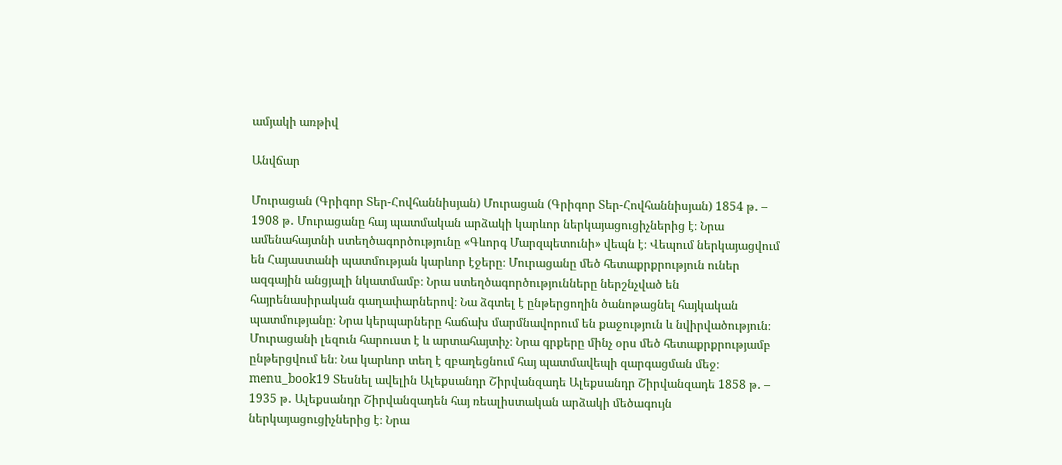ամյակի առթիվ

Անվճար

Մուրացան (Գրիգոր Տեր-Հովհաննիսյան) Մուրացան (Գրիգոր Տեր-Հովհաննիսյան) 1854 թ․ – 1908 թ․ Մուրացանը հայ պատմական արձակի կարևոր ներկայացուցիչներից է։ Նրա ամենահայտնի ստեղծագործությունը «Գևորգ Մարզպետունի» վեպն է։ Վեպում ներկայացվում են Հայաստանի պատմության կարևոր էջերը։ Մուրացանը մեծ հետաքրքրություն ուներ ազգային անցյալի նկատմամբ։ Նրա ստեղծագործությունները ներշնչված են հայրենասիրական գաղափարներով։ Նա ձգտել է ընթերցողին ծանոթացնել հայկական պատմությանը։ Նրա կերպարները հաճախ մարմնավորում են քաջություն և նվիրվածություն։ Մուրացանի լեզուն հարուստ է և արտահայտիչ։ Նրա գրքերը մինչ օրս մեծ հետաքրքրությամբ ընթերցվում են։ Նա կարևոր տեղ է զբաղեցնում հայ պատմավեպի զարգացման մեջ։ menu_book19 Տեսնել ավելին Ալեքսանդր Շիրվանզադե Ալեքսանդր Շիրվանզադե 1858 թ․ – 1935 թ․ Ալեքսանդր Շիրվանզադեն հայ ռեալիստական արձակի մեծագույն ներկայացուցիչներից է։ Նրա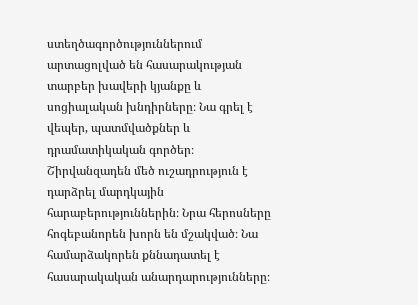ստեղծագործություններում արտացոլված են հասարակության տարբեր խավերի կյանքը և սոցիալական խնդիրները։ Նա գրել է վեպեր, պատմվածքներ և դրամատիկական գործեր։ Շիրվանզադեն մեծ ուշադրություն է դարձրել մարդկային հարաբերություններին։ Նրա հերոսները հոգեբանորեն խորն են մշակված։ Նա համարձակորեն քննադատել է հասարակական անարդարությունները։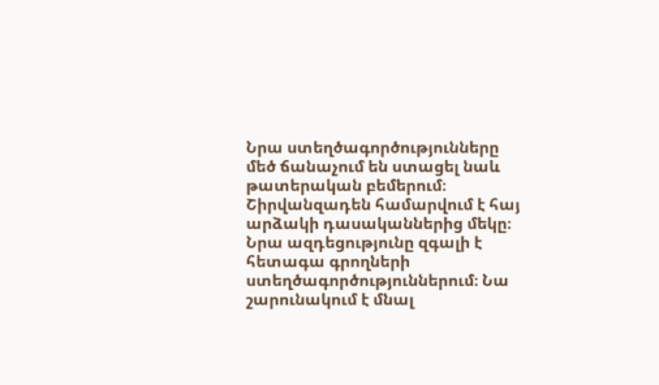Նրա ստեղծագործությունները մեծ ճանաչում են ստացել նաև թատերական բեմերում։ Շիրվանզադեն համարվում է հայ արձակի դասականներից մեկը։ Նրա ազդեցությունը զգալի է հետագա գրողների ստեղծագործություններում։ Նա շարունակում է մնալ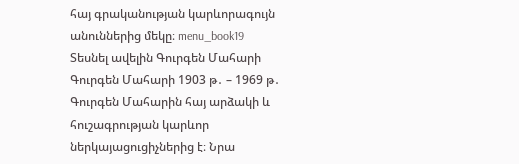հայ գրականության կարևորագույն անուններից մեկը։ menu_book19 Տեսնել ավելին Գուրգեն Մահարի Գուրգեն Մահարի 1903 թ․ – 1969 թ․ Գուրգեն Մահարին հայ արձակի և հուշագրության կարևոր ներկայացուցիչներից է։ Նրա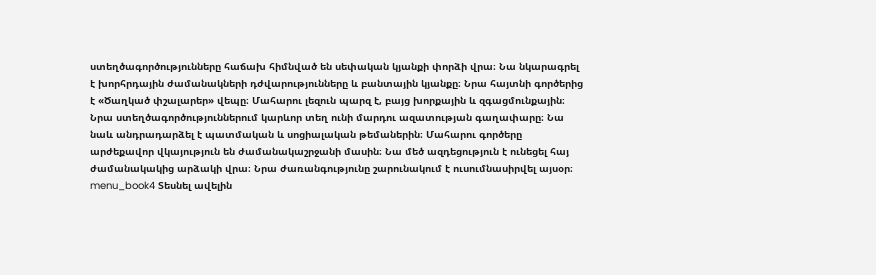ստեղծագործությունները հաճախ հիմնված են սեփական կյանքի փորձի վրա։ Նա նկարագրել է խորհրդային ժամանակների դժվարությունները և բանտային կյանքը։ Նրա հայտնի գործերից է «Ծաղկած փշալարեր» վեպը։ Մահարու լեզուն պարզ է, բայց խորքային և զգացմունքային։ Նրա ստեղծագործություններում կարևոր տեղ ունի մարդու ազատության գաղափարը։ Նա նաև անդրադարձել է պատմական և սոցիալական թեմաներին։ Մահարու գործերը արժեքավոր վկայություն են ժամանակաշրջանի մասին։ Նա մեծ ազդեցություն է ունեցել հայ ժամանակակից արձակի վրա։ Նրա ժառանգությունը շարունակում է ուսումնասիրվել այսօր։ menu_book4 Տեսնել ավելին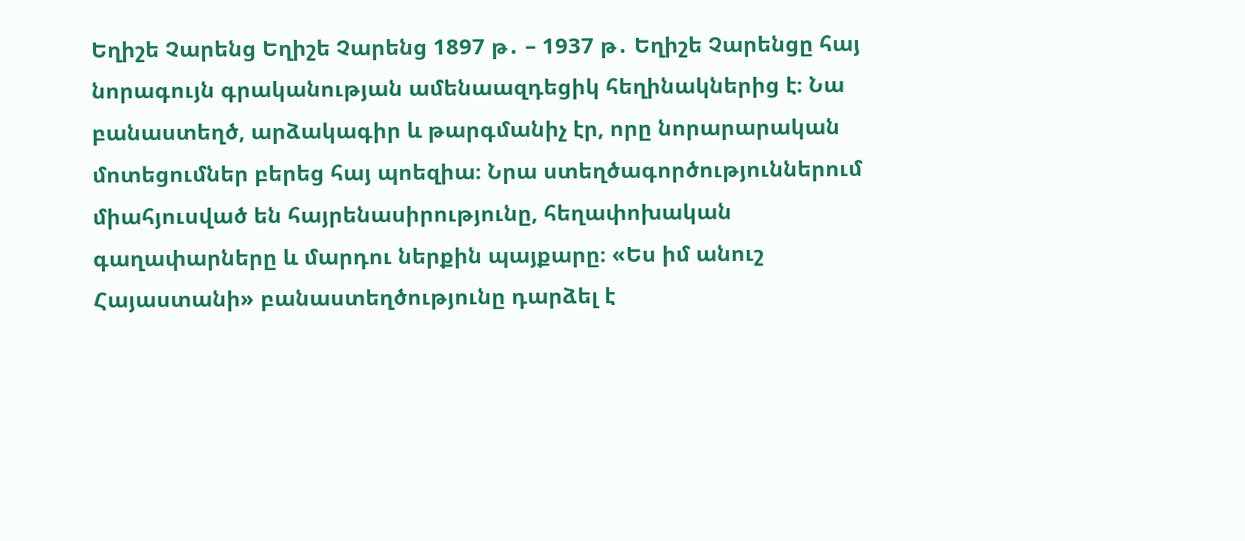Եղիշե Չարենց Եղիշե Չարենց 1897 թ․ – 1937 թ․ Եղիշե Չարենցը հայ նորագույն գրականության ամենաազդեցիկ հեղինակներից է։ Նա բանաստեղծ, արձակագիր և թարգմանիչ էր, որը նորարարական մոտեցումներ բերեց հայ պոեզիա։ Նրա ստեղծագործություններում միահյուսված են հայրենասիրությունը, հեղափոխական գաղափարները և մարդու ներքին պայքարը։ «Ես իմ անուշ Հայաստանի» բանաստեղծությունը դարձել է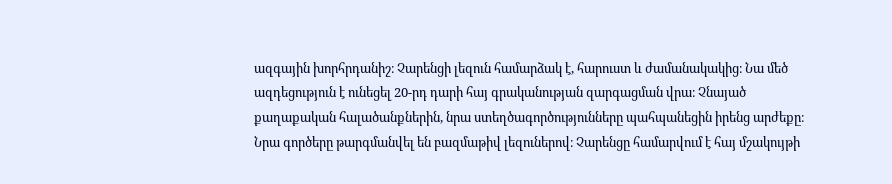ազգային խորհրդանիշ։ Չարենցի լեզուն համարձակ է, հարուստ և ժամանակակից։ Նա մեծ ազդեցություն է ունեցել 20-րդ դարի հայ գրականության զարգացման վրա։ Չնայած քաղաքական հալածանքներին, նրա ստեղծագործությունները պահպանեցին իրենց արժեքը։ Նրա գործերը թարգմանվել են բազմաթիվ լեզուներով։ Չարենցը համարվում է հայ մշակույթի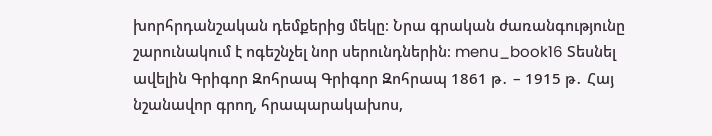խորհրդանշական դեմքերից մեկը։ Նրա գրական ժառանգությունը շարունակում է ոգեշնչել նոր սերունդներին։ menu_book16 Տեսնել ավելին Գրիգոր Զոհրապ Գրիգոր Զոհրապ 1861 թ․ – 1915 թ․ Հայ նշանավոր գրող, հրապարակախոս,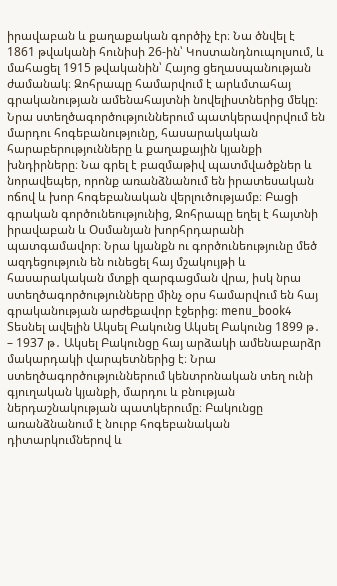իրավաբան և քաղաքական գործիչ էր։ Նա ծնվել է 1861 թվականի հունիսի 26-ին՝ Կոստանդնուպոլսում, և մահացել 1915 թվականին՝ Հայոց ցեղասպանության ժամանակ։ Զոհրապը համարվում է արևմտահայ գրականության ամենահայտնի նովելիստներից մեկը։ Նրա ստեղծագործություններում պատկերավորվում են մարդու հոգեբանությունը, հասարակական հարաբերությունները և քաղաքային կյանքի խնդիրները։ Նա գրել է բազմաթիվ պատմվածքներ և նորավեպեր, որոնք առանձնանում են իրատեսական ոճով և խոր հոգեբանական վերլուծությամբ։ Բացի գրական գործունեությունից, Զոհրապը եղել է հայտնի իրավաբան և Օսմանյան խորհրդարանի պատգամավոր։ Նրա կյանքն ու գործունեությունը մեծ ազդեցություն են ունեցել հայ մշակույթի և հասարակական մտքի զարգացման վրա, իսկ նրա ստեղծագործությունները մինչ օրս համարվում են հայ գրականության արժեքավոր էջերից։ menu_book4 Տեսնել ավելին Ակսել Բակունց Ակսել Բակունց 1899 թ․ – 1937 թ․ Ակսել Բակունցը հայ արձակի ամենաբարձր մակարդակի վարպետներից է։ Նրա ստեղծագործություններում կենտրոնական տեղ ունի գյուղական կյանքի, մարդու և բնության ներդաշնակության պատկերումը։ Բակունցը առանձնանում է նուրբ հոգեբանական դիտարկումներով և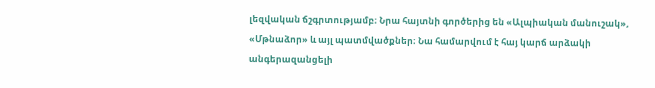լեզվական ճշգրտությամբ։ Նրա հայտնի գործերից են «Ալպիական մանուշակ», «Մթնաձոր» և այլ պատմվածքներ։ Նա համարվում է հայ կարճ արձակի անգերազանցելի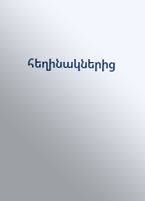հեղինակներից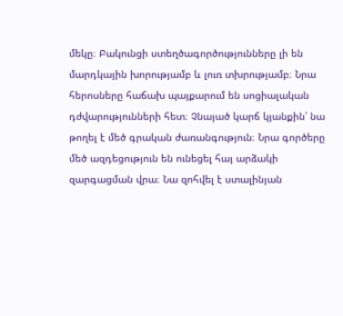մեկը։ Բակունցի ստեղծագործությունները լի են մարդկային խորությամբ և լուռ տխրությամբ։ Նրա հերոսները հաճախ պայքարում են սոցիալական դժվարությունների հետ։ Չնայած կարճ կյանքին՝ նա թողել է մեծ գրական ժառանգություն։ Նրա գործերը մեծ ազդեցություն են ունեցել հայ արձակի զարգացման վրա։ Նա զոհվել է ստալինյան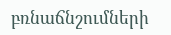բռնաճնշումների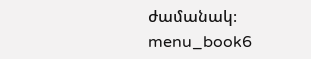ժամանակ։ menu_book6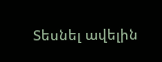Տեսնել ավելին